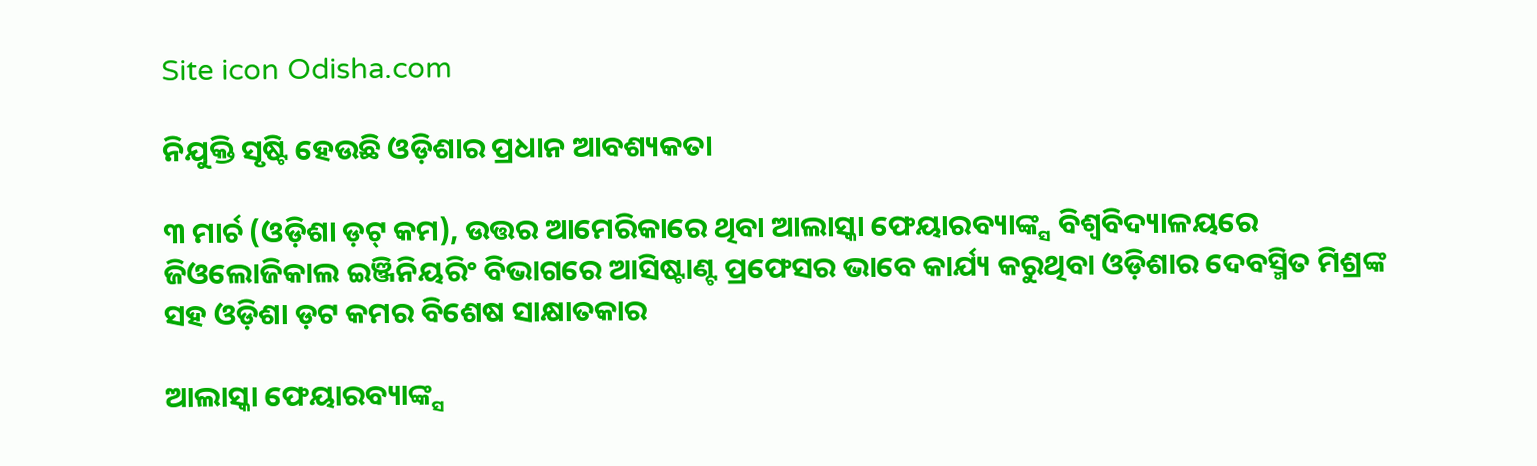Site icon Odisha.com

ନିଯୁକ୍ତି ସୃଷ୍ଟି ହେଉଛି ଓଡ଼ିଶାର ପ୍ରଧାନ ଆବଶ୍ୟକତା

୩ ମାର୍ଚ (ଓଡ଼ିଶା ଡ଼ଟ୍ କମ), ଉତ୍ତର ଆମେରିକାରେ ଥିବା ଆଲାସ୍କା ଫେୟାରବ୍ୟାଙ୍କ୍ସ ବିଶ୍ୱବିଦ୍ୟାଳୟରେ ଜିଓଲୋଜିକାଲ ଇଞ୍ଜିନିୟରିଂ ବିଭାଗରେ ଆସିଷ୍ଟାଣ୍ଟ ପ୍ରଫେସର ଭାବେ କାର୍ଯ୍ୟ କରୁଥିବା ଓଡ଼ିଶାର ଦେବସ୍ମିତ ମିଶ୍ରଙ୍କ ସହ ଓଡ଼ିଶା ଡ଼ଟ କମର ବିଶେଷ ସାକ୍ଷାତକାର

ଆଲାସ୍କା ଫେୟାରବ୍ୟାଙ୍କ୍ସ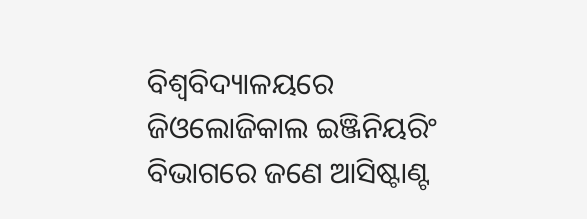ବିଶ୍ୱବିଦ୍ୟାଳୟରେ ଜିଓଲୋଜିକାଲ ଇଞ୍ଜିନିୟରିଂ ବିଭାଗରେ ଜଣେ ଆସିଷ୍ଟାଣ୍ଟ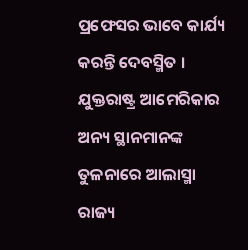ପ୍ରଫେସର ଭାବେ କାର୍ଯ୍ୟ କରନ୍ତି ଦେବସ୍ମିତ । ଯୁକ୍ତରାଷ୍ଟ୍ର ଆମେରିକାର ଅନ୍ୟ ସ୍ଥାନମାନଙ୍କ ତୁଳନାରେ ଆଲାସ୍ମା ରାଜ୍ୟ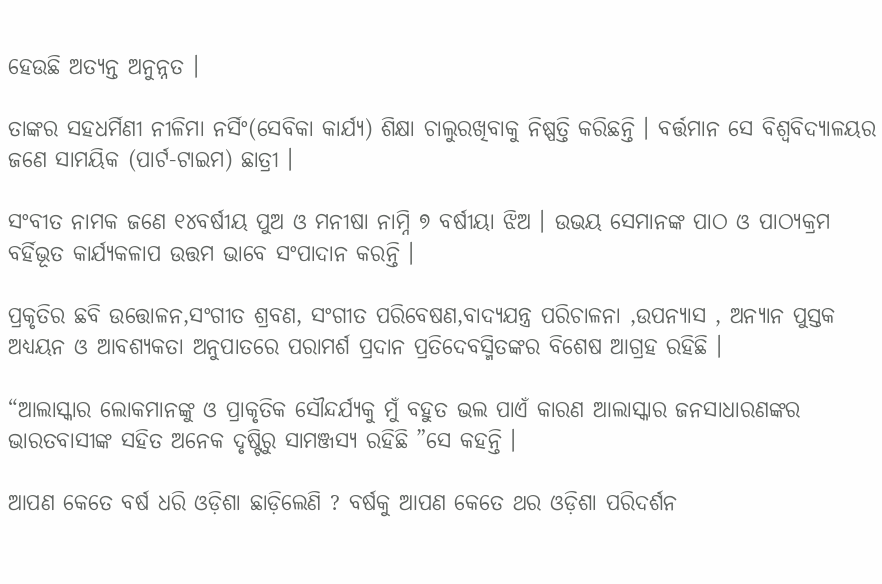ହେଉଛି ଅତ୍ୟନ୍ତ ଅନୁନ୍ନତ ।

ତାଙ୍କର ସହଧର୍ମିଣୀ ନୀଳିମା ନର୍ସିଂ(ସେବିକା କାର୍ଯ୍ୟ) ଶିକ୍ଷା ଚାଲୁରଖିବାକୁ ନିଷ୍ପତ୍ତି କରିଛନ୍ତି । ବର୍ତ୍ତମାନ ସେ ବିଶ୍ୱବିଦ୍ୟାଳୟର ଜଣେ ସାମୟିକ (ପାର୍ଟ-ଟାଇମ) ଛାତ୍ରୀ ।

ସଂବୀତ ନାମକ ଜଣେ ୧୪ବର୍ଷୀୟ ପୁଅ ଓ ମନୀଷା ନାମ୍ନି ୭ ବର୍ଷୀୟା ଝିଅ । ଉଭୟ ସେମାନଙ୍କ ପାଠ ଓ ପାଠ୍ୟକ୍ରମ ବର୍ହିଭୂତ କାର୍ଯ୍ୟକଳାପ ଉତ୍ତମ ଭାବେ ସଂପାଦାନ କରନ୍ତି ।

ପ୍ରକୃତିର ଛବି ଉତ୍ତୋଳନ,ସଂଗୀତ ଶ୍ରବଣ, ସଂଗୀତ ପରିବେଷଣ,ବାଦ୍ୟଯନ୍ତ୍ର ପରିଚାଳନା ,ଉପନ୍ୟାସ , ଅନ୍ୟାନ ପୁସ୍ତକ ଅଧ୍ୟୟନ ଓ ଆବଶ୍ୟକତା ଅନୁପାତରେ ପରାମର୍ଶ ପ୍ରଦାନ ପ୍ରତିଦେବସ୍ମିତଙ୍କର ବିଶେଷ ଆଗ୍ରହ ରହିଛି ।

“ଆଲାସ୍କାର ଲୋକମାନଙ୍କୁ ଓ ପ୍ରାକୃତିକ ସୌନ୍ଦର୍ଯ୍ୟକୁ ମୁଁ ବହୁତ ଭଲ ପାଏଁ କାରଣ ଆଲାସ୍କାର ଜନସାଧାରଣଙ୍କର ଭାରତବାସୀଙ୍କ ସହିତ ଅନେକ ଦୃଷ୍ଟିରୁ ସାମଞ୍ଜସ୍ୟ ରହିଛି ”ସେ କହନ୍ତି ।

ଆପଣ କେତେ ବର୍ଷ ଧରି ଓଡ଼ିଶା ଛାଡ଼ିଲେଣି ? ବର୍ଷକୁ ଆପଣ କେତେ ଥର ଓଡ଼ିଶା ପରିଦର୍ଶନ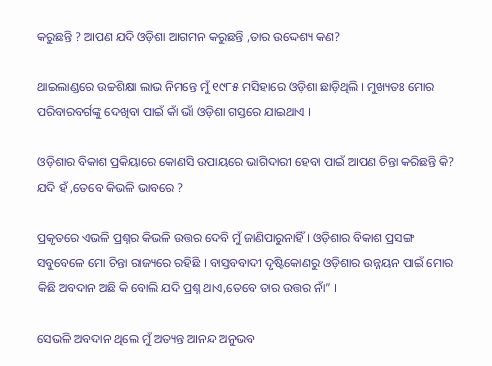କରୁଛନ୍ତି ? ଆପଣ ଯଦି ଓଡ଼ିଶା ଆଗମନ କରୁଛନ୍ତି ,ତାର ଉଦ୍ଦେଶ୍ୟ କଣ?

ଥାଇଲାଣ୍ଡରେ ଉଚ୍ଚଶିକ୍ଷା ଲାଭ ନିମନ୍ତେ ମୁଁ ୧୯୮୫ ମସିହାରେ ଓଡ଼ିଶା ଛାଡ଼ିଥିଲି । ମୁଖ୍ୟତଃ ମୋର ପରିବାରବର୍ଗଙ୍କୁ ଦେଖିବା ପାଇଁ କାଁ ଭାଁ ଓଡ଼ିଶା ଗସ୍ତରେ ଯାଇଥାଏ ।

ଓଡ଼ିଶାର ବିକାଶ ପ୍ରକିୟାରେ କୋଣସି ଉପାୟରେ ଭାଗିଦାରୀ ହେବା ପାଇଁ ଆପଣ ଚିନ୍ତା କରିଛନ୍ତି କି? ଯଦି ହଁ ,ତେବେ କିଭଳି ଭାବରେ ?

ପ୍ରକୃତରେ ଏଭଳି ପ୍ରଶ୍ନର କିଭଳି ଉତ୍ତର ଦେବି ମୁଁ ଜାଣିପାରୁନାହିଁ । ଓଡ଼ିଶାର ବିକାଶ ପ୍ରସଙ୍ଗ ସବୁବେଳେ ମୋ ଚିନ୍ତା ରାଜ୍ୟରେ ରହିଛି । ବାସ୍ତବବାଦୀ ଦୃଷ୍ଟିକୋଣରୁ ଓଡ଼ିଶାର ଉନ୍ନୟନ ପାଇଁ ମୋର କିଛି ଅବଦାନ ଅଛି କି ବୋଲି ଯଦି ପ୍ରଶ୍ନ ଥାଏ,ତେବେ ତାର ଉତ୍ତର ନାଁ” ।

ସେଭଳି ଅବଦାନ ଥିଲେ ମୁଁ ଅତ୍ୟନ୍ତ ଆନନ୍ଦ ଅନୁଭବ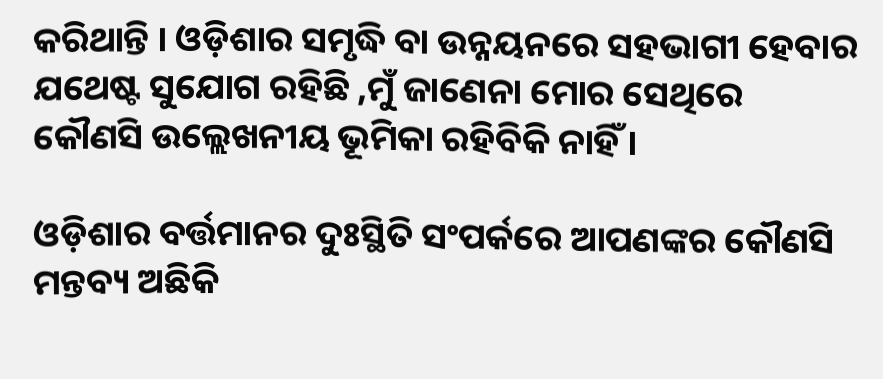କରିଥାନ୍ତି । ଓଡ଼ିଶାର ସମୃଦ୍ଧି ବା ଉନ୍ନୟନରେ ସହଭାଗୀ ହେବାର ଯଥେଷ୍ଟ ସୁଯୋଗ ରହିଛି ,ମୁଁ ଜାଣେନା ମୋର ସେଥିରେ କୌଣସି ଉଲ୍ଲେଖନୀୟ ଭୂମିକା ରହିବିକି ନାହିଁ ।

ଓଡ଼ିଶାର ବର୍ତ୍ତମାନର ଦୁଃସ୍ଥିତି ସଂପର୍କରେ ଆପଣଙ୍କର କୌଣସି ମନ୍ତବ୍ୟ ଅଛିକି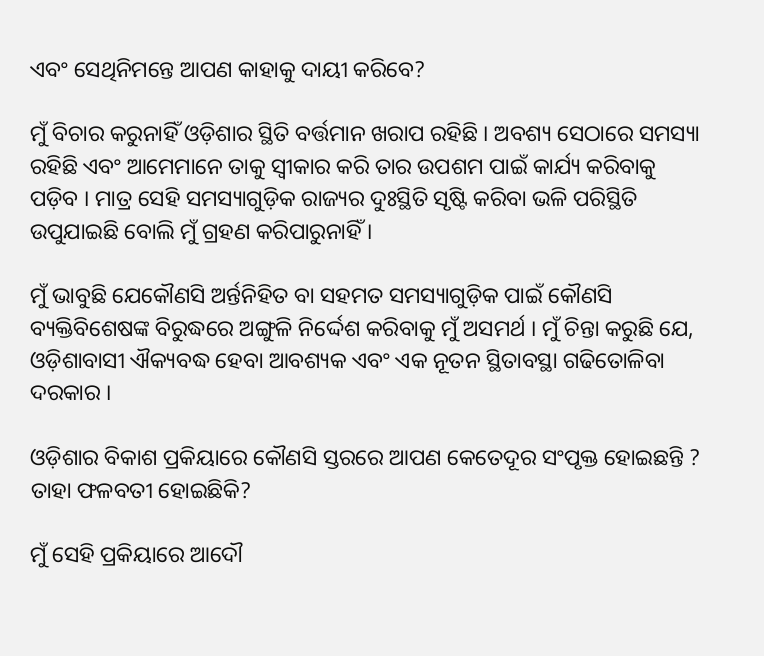ଏବଂ ସେଥିନିମନ୍ତେ ଆପଣ କାହାକୁ ଦାୟୀ କରିବେ?

ମୁଁ ବିଚାର କରୁନାହିଁ ଓଡ଼ିଶାର ସ୍ଥିତି ବର୍ତ୍ତମାନ ଖରାପ ରହିଛି । ଅବଶ୍ୟ ସେଠାରେ ସମସ୍ୟା ରହିଛି ଏବଂ ଆମେମାନେ ତାକୁ ସ୍ୱୀକାର କରି ତାର ଉପଶମ ପାଇଁ କାର୍ଯ୍ୟ କରିବାକୁ ପଡ଼ିବ । ମାତ୍ର ସେହି ସମସ୍ୟାଗୁଡ଼ିକ ରାଜ୍ୟର ଦୁଃସ୍ଥିତି ସୃଷ୍ଟି କରିବା ଭଳି ପରିସ୍ଥିତି ଉପୁଯାଇଛି ବୋଲି ମୁଁ ଗ୍ରହଣ କରିପାରୁନାହିଁ ।

ମୁଁ ଭାବୁଛି ଯେକୌଣସି ଅର୍ନ୍ତନିହିତ ବା ସହମତ ସମସ୍ୟାଗୁଡ଼ିକ ପାଇଁ କୌଣସି ବ୍ୟକ୍ତିବିଶେଷଙ୍କ ବିରୁଦ୍ଧରେ ଅଙ୍ଗୁଳି ନିର୍ଦ୍ଦେଶ କରିବାକୁ ମୁଁ ଅସମର୍ଥ । ମୁଁ ଚିନ୍ତା କରୁଛି ଯେ, ଓଡ଼ିଶାବାସୀ ଐକ୍ୟବଦ୍ଧ ହେବା ଆବଶ୍ୟକ ଏବଂ ଏକ ନୂତନ ସ୍ଥିତାବସ୍ଥା ଗଢିତୋଳିବା ଦରକାର ।

ଓଡ଼ିଶାର ବିକାଶ ପ୍ରକିୟାରେ କୌଣସି ସ୍ତରରେ ଆପଣ କେତେଦୂର ସଂପୃକ୍ତ ହୋଇଛନ୍ତି ? ତାହା ଫଳବତୀ ହୋଇଛିକି?

ମୁଁ ସେହି ପ୍ରକିୟାରେ ଆଦୌ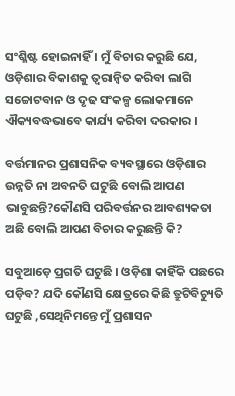ସଂଶ୍ଳିଷ୍ଟ ହୋଇନାହିଁ । ମୁଁ ବିଚାର କରୁଛି ଯେ, ଓଡ଼ିଶାର ବିକାଶକୁ ତ୍ୱରାନ୍ୱିତ କରିବା ଲାଗି ସଚ୍ଚୋଟବାନ ଓ ଦୃଢ ସଂକଳ୍ପ ଲୋକମାନେ ଐକ୍ୟବଦ୍ଧଭାବେ କାର୍ଯ୍ୟ କରିବା ଦରକାର ।

ବର୍ତ୍ତମାନର ପ୍ରଶାସନିକ ବ୍ୟବସ୍ଥାରେ ଓଡ଼ିଶାର ଉନ୍ନତି ନା ଅବନତି ଘଟୁଛି ବୋଲି ଆପଣ ଭାବୁଛନ୍ତି?କୌଣସି ପରିବର୍ତ୍ତନର ଆବଶ୍ୟକତା ଅଛି ବୋଲି ଆପଣ ବିଚାର କରୁଛନ୍ତି କି?

ସବୁଆଡ଼େ ପ୍ରଗତି ଘଟୁଛି । ଓଡ଼ିଶା କାହିଁକି ପଛରେ ପଡ଼ିବ? ଯଦି କୌଣସି କ୍ଷେତ୍ରରେ କିଛି ତ୍ରୁଟିବିଚ୍ୟୁତି ଘଟୁଛି ,ସେଥିନିମନ୍ତେ ମୁଁ ପ୍ରଶାସନ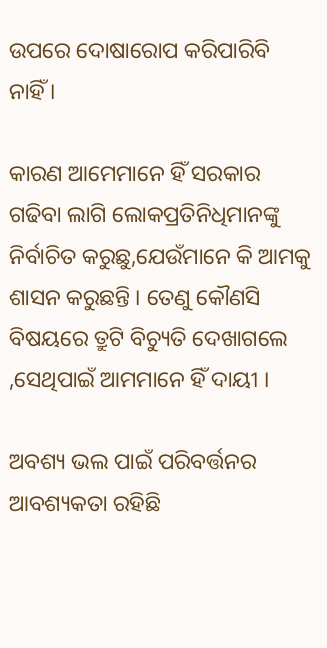ଉପରେ ଦୋଷାରୋପ କରିପାରିବି ନାହିଁ ।

କାରଣ ଆମେମାନେ ହିଁ ସରକାର ଗଢିବା ଲାଗି ଲୋକପ୍ରତିନିଧିମାନଙ୍କୁ ନିର୍ବାଚିତ କରୁଛୁ,ଯେଉଁମାନେ କି ଆମକୁ ଶାସନ କରୁଛନ୍ତି । ତେଣୁ କୌଣସି ବିଷୟରେ ତ୍ରୁଟି ବିଚ୍ୟୁତି ଦେଖାଗଲେ ,ସେଥିପାଇଁ ଆମମାନେ ହିଁ ଦାୟୀ ।

ଅବଶ୍ୟ ଭଲ ପାଇଁ ପରିବର୍ତ୍ତନର ଆବଶ୍ୟକତା ରହିଛି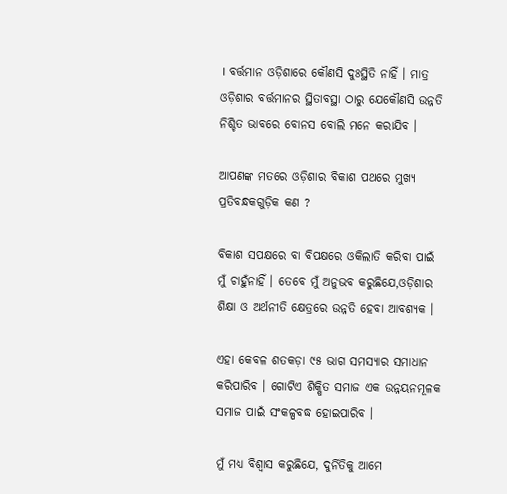। ବର୍ତ୍ତମାନ ଓଡ଼ିଶାରେ କୌଣସି ଦୁଃସ୍ଥିତି ନାହିଁ । ମାତ୍ର ଓଡ଼ିଶାର ବର୍ତ୍ତମାନର ସ୍ଥିତାବସ୍ଥା ଠାରୁ ଯେକୌଣସି ଉନ୍ନତି ନିଶ୍ଚିତ ଭାବରେ ବୋନସ ବୋଲି ମନେ କରାଯିବ ।

ଆପଣଙ୍କ ମତରେ ଓଡ଼ିଶାର ବିକାଶ ପଥରେ ମୁଖ୍ୟ ପ୍ରତିବନ୍ଧକଗୁଡ଼ିକ କଣ ?

ବିକାଶ ସପକ୍ଷରେ ବା ବିପକ୍ଷରେ ଓକିଲାତି କରିବା ପାଇଁ ମୁଁ ଚାହୁଁନାହିଁ । ତେବେ ମୁଁ ଅନୁଭବ କରୁଛିଯେ,ଓଡ଼ିଶାର ଶିକ୍ଷା ଓ ଅର୍ଥନୀତି କ୍ଷେତ୍ରରେ ଉନ୍ନତି ହେବା ଆବଶ୍ୟକ ।

ଏହା କେବଳ ଶତକଡ଼ା ୯୫ ଭାଗ ସମସ୍ୟାର ସମାଧାନ କରିପାରିବ । ଗୋଟିଏ ଶିକ୍ଷିତ ସମାଜ ଏକ ଉନ୍ନୟନମୂଳକ ସମାଜ ପାଇଁ ସଂକଳ୍ପବଦ୍ଧ ହୋଇପାରିବ ।

ମୁଁ ମଧ୍ୟ ବିଶ୍ୱାସ କରୁଛିଯେ, ଦୁର୍ନିତିକୁ ଆମେ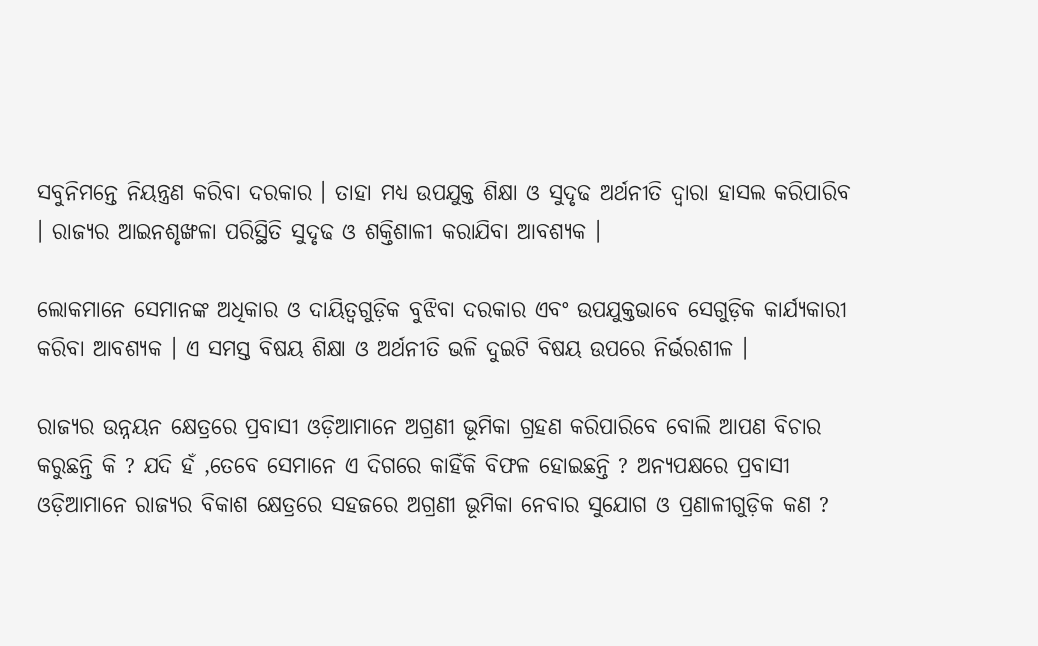ସବୁନିମନ୍ତେ ନିୟନ୍ତ୍ରଣ କରିବା ଦରକାର । ତାହା ମଧ୍ୟ ଉପଯୁକ୍ତ ଶିକ୍ଷା ଓ ସୁଦୃଢ ଅର୍ଥନୀତି ଦ୍ୱାରା ହାସଲ କରିପାରିବ । ରାଜ୍ୟର ଆଇନଶୃଙ୍ଖଳା ପରିସ୍ଥିତି ସୁଦୃଢ ଓ ଶକ୍ତିଶାଳୀ କରାଯିବା ଆବଶ୍ୟକ ।

ଲୋକମାନେ ସେମାନଙ୍କ ଅଧିକାର ଓ ଦାୟିତ୍ୱଗୁଡ଼ିକ ବୁଝିବା ଦରକାର ଏବଂ ଉପଯୁକ୍ତଭାବେ ସେଗୁଡ଼ିକ କାର୍ଯ୍ୟକାରୀ କରିବା ଆବଶ୍ୟକ । ଏ ସମସ୍ତ ବିଷୟ ଶିକ୍ଷା ଓ ଅର୍ଥନୀତି ଭଳି ଦୁଇଟି ବିଷୟ ଉପରେ ନିର୍ଭରଶୀଳ ।

ରାଜ୍ୟର ଉନ୍ନୟନ କ୍ଷେତ୍ରରେ ପ୍ରବାସୀ ଓଡ଼ିଆମାନେ ଅଗ୍ରଣୀ ଭୂମିକା ଗ୍ରହଣ କରିପାରିବେ ବୋଲି ଆପଣ ବିଚାର କରୁଛନ୍ତି କି ? ଯଦି ହଁ ,ତେବେ ସେମାନେ ଏ ଦିଗରେ କାହିଁକି ବିଫଳ ହୋଇଛନ୍ତି ? ଅନ୍ୟପକ୍ଷରେ ପ୍ରବାସୀ ଓଡ଼ିଆମାନେ ରାଜ୍ୟର ବିକାଶ କ୍ଷେତ୍ରରେ ସହଜରେ ଅଗ୍ରଣୀ ଭୂମିକା ନେବାର ସୁଯୋଗ ଓ ପ୍ରଣାଳୀଗୁଡ଼ିକ କଣ ?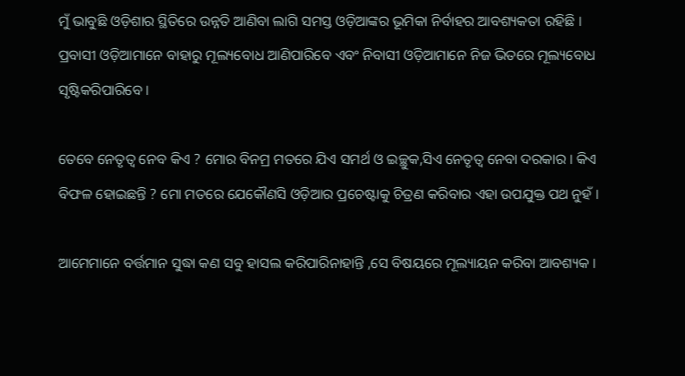ମୁଁ ଭାବୁଛି ଓଡ଼ିଶାର ସ୍ଥିତିରେ ଉନ୍ନତି ଆଣିବା ଲାଗି ସମସ୍ତ ଓଡ଼ିଆଙ୍କର ଭୂମିକା ନିର୍ବାହର ଆବଶ୍ୟକତା ରହିଛି । ପ୍ରବାସୀ ଓଡ଼ିଆମାନେ ବାହାରୁ ମୂଲ୍ୟବୋଧ ଆଣିପାରିବେ ଏବଂ ନିବାସୀ ଓଡ଼ିଆମାନେ ନିଜ ଭିତରେ ମୂଲ୍ୟବୋଧ ସୃଷ୍ଟିକରିପାରିବେ ।

ତେବେ ନେତୃତ୍ୱ ନେବ କିଏ ? ମୋର ବିନମ୍ର ମତରେ ଯିଏ ସମର୍ଥ ଓ ଇଚ୍ଛୁକ,ସିଏ ନେତୃତ୍ୱ ନେବା ଦରକାର । କିଏ ବିଫଳ ହୋଇଛନ୍ତି ? ମୋ ମତରେ ଯେକୌଣସି ଓଡ଼ିଆର ପ୍ରଚେଷ୍ଟାକୁ ଚିତ୍ରଣ କରିବାର ଏହା ଉପଯୁକ୍ତ ପଥ ନୁହଁ ।

ଆମେମାନେ ବର୍ତ୍ତମାନ ସୁଦ୍ଧା କଣ ସବୁ ହାସଲ କରିପାରିନାହାନ୍ତି ,ସେ ବିଷୟରେ ମୂଲ୍ୟାୟନ କରିବା ଆବଶ୍ୟକ ।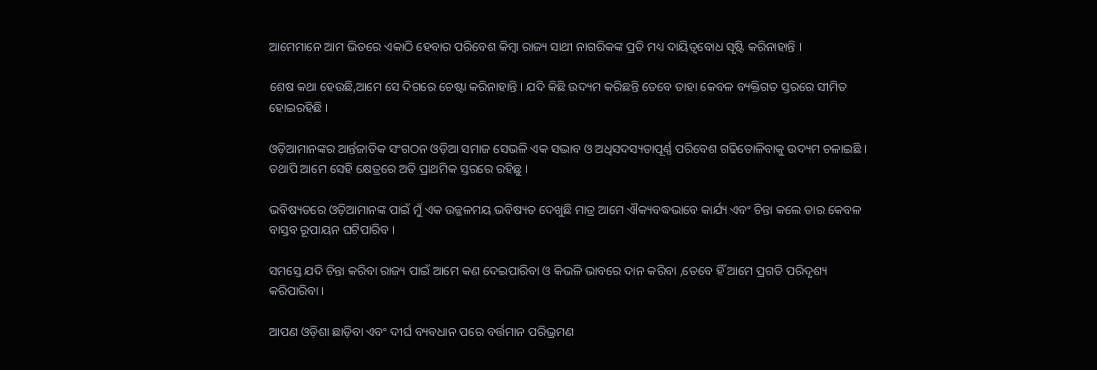ଆମେମାନେ ଆମ ଭିତରେ ଏକାଠି ହେବାର ପରିବେଶ କିମ୍ବା ରାଜ୍ୟ ସାଥୀ ନାଗରିକଙ୍କ ପ୍ରତି ମଧ୍ୟ ଦାୟିତ୍ୱବୋଧ ସୃଷ୍ଟି କରିନାହାନ୍ତି ।

ଶେଷ କଥା ହେଉଛି,ଆମେ ସେ ଦିଗରେ ଚେଷ୍ଟା କରିନାହାନ୍ତି । ଯଦି କିଛି ଉଦ୍ୟମ କରିଛନ୍ତି ତେବେ ତାହା କେବଳ ବ୍ୟକ୍ତିଗତ ସ୍ତରରେ ସୀମିତ ହୋଇରହିଛି ।

ଓଡ଼ିଆମାନଙ୍କର ଆର୍ନ୍ତଜାତିକ ସଂଗଠନ ଓଡ଼ିଆ ସମାଜ ସେଭଳି ଏକ ସଦ୍ଭାବ ଓ ଅଧିସଦସ୍ୟତାପୂର୍ଣ୍ଣ ପରିବେଶ ଗଢିତୋଳିବାକୁ ଉଦ୍ୟମ ଚଳାଇଛି । ତଥାପି ଆମେ ସେହି କ୍ଷେତ୍ରରେ ଅତି ପ୍ରାଥମିକ ସ୍ତରରେ ରହିଛୁ ।

ଭବିଷ୍ୟତରେ ଓଡ଼ିଆମାନଙ୍କ ପାଇଁ ମୁଁ ଏକ ଉଜ୍ଜଳମୟ ଭବିଷ୍ୟତ ଦେଖୁଛି ମାତ୍ର ଆମେ ଐକ୍ୟବଦ୍ଧଭାବେ କାର୍ଯ୍ୟ ଏବଂ ଚିନ୍ତା କଲେ ତାର କେବଳ ବାସ୍ତବ ରୂପାୟନ ଘଟିପାରିବ ।

ସମସ୍ତେ ଯଦି ଚିନ୍ତା କରିବା ରାଜ୍ୟ ପାଇଁ ଆମେ କଣ ଦେଇପାରିବା ଓ କିଭଳି ଭାବରେ ଦାନ କରିବା ,ତେବେ ହିଁ ଆମେ ପ୍ରଗତି ପରିଦୃଶ୍ୟ କରିପାରିବା ।

ଆପଣ ଓଡ଼ିଶା ଛାଡ଼ିବା ଏବଂ ଦୀର୍ଘ ବ୍ୟବଧାନ ପରେ ବର୍ତ୍ତମାନ ପରିଭ୍ରମଣ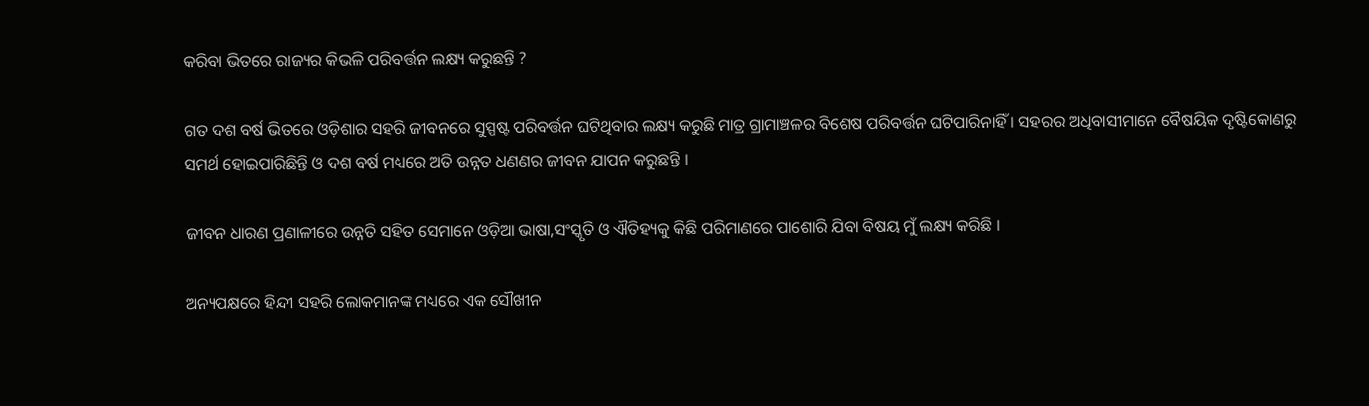କରିବା ଭିତରେ ରାଜ୍ୟର କିଭଳି ପରିବର୍ତ୍ତନ ଲକ୍ଷ୍ୟ କରୁଛନ୍ତି ?

ଗତ ଦଶ ବର୍ଷ ଭିତରେ ଓଡ଼ିଶାର ସହରି ଜୀବନରେ ସୁସ୍ପଷ୍ଟ ପରିବର୍ତ୍ତନ ଘଟିଥିବାର ଲକ୍ଷ୍ୟ କରୁଛି ମାତ୍ର ଗ୍ରାମାଞ୍ଚଳର ବିଶେଷ ପରିବର୍ତ୍ତନ ଘଟିପାରିନାହିଁ । ସହରର ଅଧିବାସୀମାନେ ବୈଷୟିକ ଦୃଷ୍ଟିକୋଣରୁ ସମର୍ଥ ହୋଇପାରିଛିନ୍ତି ଓ ଦଶ ବର୍ଷ ମଧ୍ୟରେ ଅତି ଉନ୍ନତ ଧଣଣର ଜୀବନ ଯାପନ କରୁଛନ୍ତି ।

ଜୀବନ ଧାରଣ ପ୍ରଣାଳୀରେ ଉନ୍ନତି ସହିତ ସେମାନେ ଓଡ଼ିଆ ଭାଷା,ସଂସ୍କୃତି ଓ ଐତିହ୍ୟକୁ କିଛି ପରିମାଣରେ ପାଶୋରି ଯିବା ବିଷୟ ମୁଁ ଲକ୍ଷ୍ୟ କରିଛି ।

ଅନ୍ୟପକ୍ଷରେ ହିନ୍ଦୀ ସହରି ଲୋକମାନଙ୍କ ମଧ୍ୟରେ ଏକ ସୌଖୀନ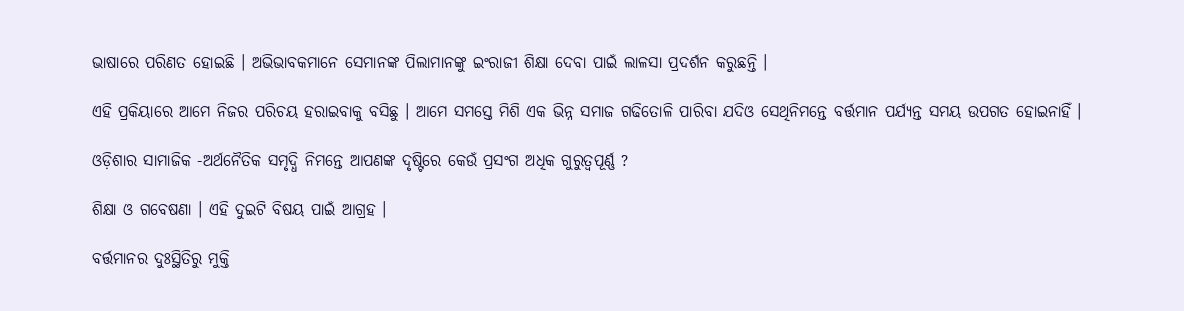ଭାଷାରେ ପରିଣତ ହୋଇଛି । ଅଭିଭାବକମାନେ ସେମାନଙ୍କ ପିଲାମାନଙ୍କୁ ଇଂରାଜୀ ଶିକ୍ଷା ଦେବା ପାଇଁ ଲାଳସା ପ୍ରଦର୍ଶନ କରୁଛନ୍ତି ।

ଏହି ପ୍ରକିୟାରେ ଆମେ ନିଜର ପରିଚୟ ହରାଇବାକୁ ବସିଛୁ । ଆମେ ସମସ୍ତେ ମିଶି ଏକ ଭିନ୍ନ ସମାଜ ଗଢିତୋଳି ପାରିବା ଯଦିଓ ସେଥିନିମନ୍ତେ ବର୍ତ୍ତମାନ ପର୍ଯ୍ୟନ୍ତ ସମୟ ଉପଗତ ହୋଇନାହିଁ ।

ଓଡ଼ିଶାର ସାମାଜିକ -ଅର୍ଥନୈତିକ ସମୃଦ୍ଧି ନିମନ୍ତେ ଆପଣଙ୍କ ଦୃଷ୍ଟିରେ କେଉଁ ପ୍ରସଂଗ ଅଧିକ ଗୁରୁତ୍ୱପୂର୍ଣ୍ଣ ?

ଶିକ୍ଷା ଓ ଗବେଷଣା । ଏହି ଦୁଇଟି ବିଷୟ ପାଇଁ ଆଗ୍ରହ ।

ବର୍ତ୍ତମାନର ଦୁଃସ୍ଥିତିରୁ ମୁକ୍ତି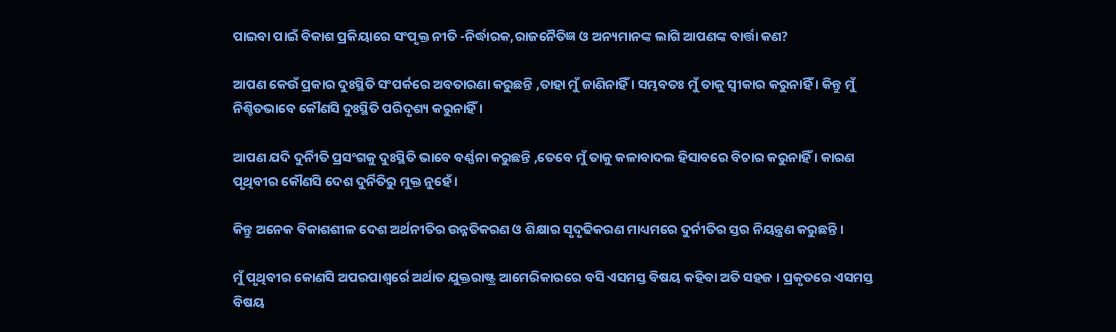ପାଇବା ପାଇଁ ବିକାଶ ପ୍ରକିୟାରେ ସଂପୃକ୍ତ ନୀତି -ନିର୍ଦ୍ଧାରକ,ରାଜନୈତିଜ୍ଞ ଓ ଅନ୍ୟମାନଙ୍କ ଲାଗି ଆପଣଙ୍କ ବାର୍ତ୍ତା କଣ?

ଆପଣ କେଉଁ ପ୍ରକାର ଦୁଃସ୍ଥିତି ସଂପର୍କରେ ଅବତାରଣା କରୁଛନ୍ତି ,ତାହା ମୁଁ ଜାଣିନାହିଁ । ସମ୍ଭବତଃ ମୁଁ ତାକୁ ସ୍ୱୀକାର କରୁନାହିଁ । କିନ୍ତୁ ମୁଁ ନିଶ୍ଚିତଭାବେ କୌଣସି ଦୁଃସ୍ଥିତି ପରିଦୃଶ୍ୟ କରୁନାହିଁ ।

ଆପଣ ଯଦି ଦୁର୍ନିୀତି ପ୍ରସଂଗକୁ ଦୁଃସ୍ଥିତି ଭାବେ ବର୍ଣ୍ଣନା କରୁଛନ୍ତି ,ତେବେ ମୁଁ ତାକୁ କଳାବାଦଲ ହିସାବରେ ବିଚାର କରୁନାହିଁ । କାରଣ ପୃଥିବୀର କୌଣସି ଦେଶ ଦୁର୍ନିତିରୁ ମୁକ୍ତ ନୁହେଁ ।

କିନ୍ତୁ ଅନେକ ବିକାଶଶୀଳ ଦେଶ ଅର୍ଥନୀତିର ଉନ୍ନତିକରଣ ଓ ଶିକ୍ଷାର ସୃଦୃଢିକରଣ ମାଧ୍ୟମରେ ଦୁର୍ନୀତିର ସ୍ତର ନିୟନ୍ତ୍ରଣ କରୁଛନ୍ତି ।

ମୁଁ ପୃଥିବୀର କୋଣସି ଅପରପାଶ୍ୱର୍ରେ ଅର୍ଥାତ ଯୁକ୍ତରାଷ୍ଟ୍ର ଆମେରିକାରରେ ବସି ଏସମସ୍ତ ବିଷୟ କହିବା ଅତି ସହଜ । ପ୍ରକୃତରେ ଏସମସ୍ତ ବିଷୟ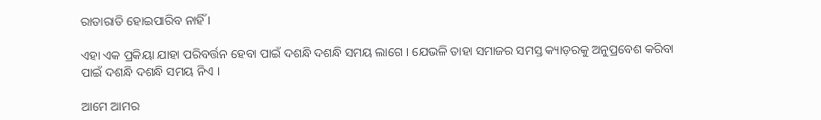ରାତାରାତି ହୋଇପାରିବ ନାହିଁ ।

ଏହା ଏକ ପ୍ରକିୟା ଯାହା ପରିବର୍ତ୍ତନ ହେବା ପାଇଁ ଦଶନ୍ଧି ଦଶନ୍ଧି ସମୟ ଲାଗେ । ଯେଭଳି ତାହା ସମାଜର ସମସ୍ତ କ୍ୟାଡ଼ରକୁ ଅନୁପ୍ରବେଶ କରିବା ପାଇଁ ଦଶନ୍ଧି ଦଶନ୍ଧି ସମୟ ନିଏ ।

ଆମେ ଆମର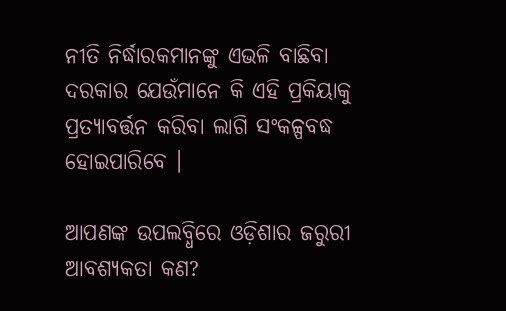ନୀତି ନିର୍ଦ୍ଧାରକମାନଙ୍କୁ ଏଭଳି ବାଛିବା ଦରକାର ଯେଉଁମାନେ କି ଏହି ପ୍ରକିୟାକୁ ପ୍ରତ୍ୟାବର୍ତ୍ତନ କରିବା ଲାଗି ସଂକଳ୍ପବଦ୍ଧ ହୋଇପାରିବେ ।

ଆପଣଙ୍କ ଉପଲବ୍ଧିରେ ଓଡ଼ିଶାର ଜରୁରୀ ଆବଶ୍ୟକତା କଣ?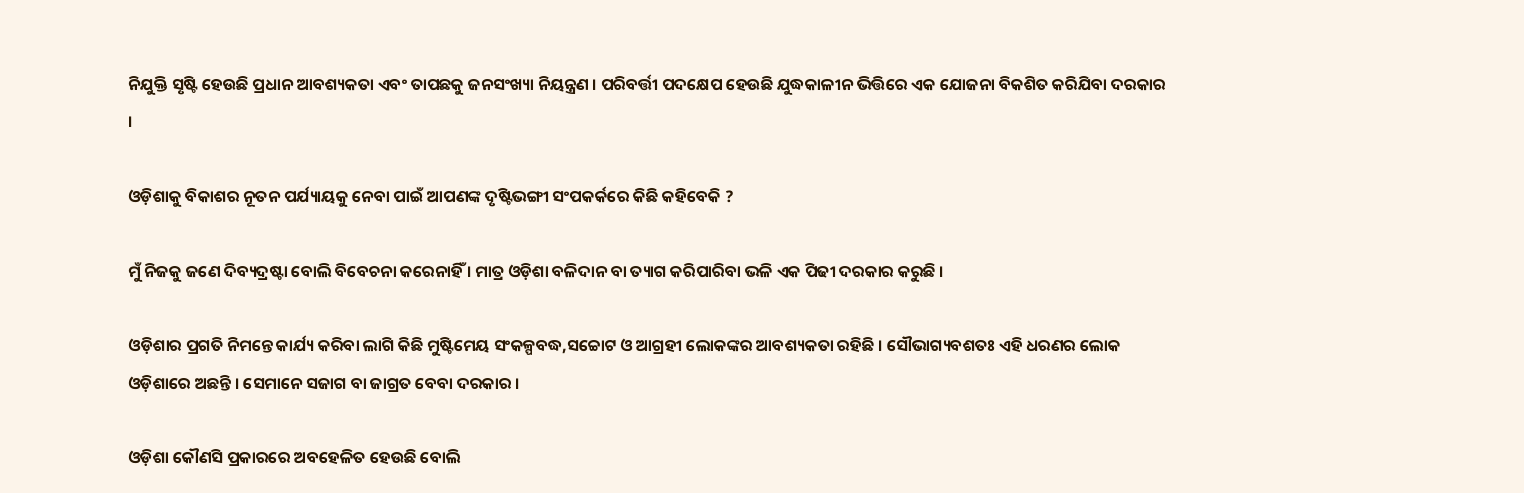ନିଯୁକ୍ତି ସୃଷ୍ଟି ହେଉଛି ପ୍ରଧାନ ଆବଶ୍ୟକତା ଏବଂ ତାପଛକୁ ଜନସଂଖ୍ୟା ନିୟନ୍ତ୍ରଣ । ପରିବର୍ତ୍ତୀ ପଦକ୍ଷେପ ହେଉଛି ଯୁଦ୍ଧକାଳୀନ ଭିତ୍ତିରେ ଏକ ଯୋଜନା ବିକଶିତ କରିଯିବା ଦରକାର ।

ଓଡ଼ିଶାକୁ ବିକାଶର ନୂତନ ପର୍ଯ୍ୟାୟକୁ ନେବା ପାଇଁ ଆପଣଙ୍କ ଦୃଷ୍ଟିଭଙ୍ଗୀ ସଂପକର୍କରେ କିଛି କହିବେକି ?

ମୁଁ ନିଜକୁ ଜଣେ ଦିବ୍ୟଦ୍ରଷ୍ଟା ବୋଲି ବିବେଚନା କରେନାହିଁ । ମାତ୍ର ଓଡ଼ିଶା ବଳିଦାନ ବା ତ୍ୟାଗ କରିପାରିବା ଭଳି ଏକ ପିଢୀ ଦରକାର କରୁଛି ।

ଓଡ଼ିଶାର ପ୍ରଗତି ନିମନ୍ତେ କାର୍ଯ୍ୟ କରିବା ଲାଗି କିଛି ମୁଷ୍ଟିମେୟ ସଂକଳ୍ପବଦ୍ଧ,ସଚ୍ଚୋଟ ଓ ଆଗ୍ରହୀ ଲୋକଙ୍କର ଆବଶ୍ୟକତା ରହିଛି । ସୌଭାଗ୍ୟବଶତଃ ଏହି ଧରଣର ଲୋକ ଓଡ଼ିଶାରେ ଅଛନ୍ତି । ସେମାନେ ସଜାଗ ବା ଜାଗ୍ରତ ବେବା ଦରକାର ।

ଓଡ଼ିଶା କୌଣସି ପ୍ରକାରରେ ଅବହେଳିତ ହେଉଛି ବୋଲି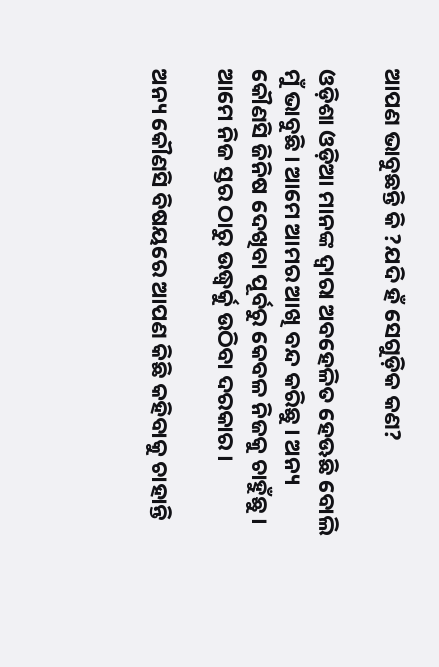ଆପଣ ଭାବୁଛନ୍ତି କି ?ଯଦି ହଁ ସେଗୁଡ଼ିକ କଣ?

ଓଡ଼ିଶା ଓଡ଼ିଆ ମାନଙ୍କ ଦ୍ୱାରା ଅବହେଳିତ ହେଊଛି ବୋଲି ମୁଁ ଭାବୁଛି । ଆମେ ଆମର ଆଖି ବନ୍ଦ କରିଛୁ । ଅନ୍ୟ କୌଣସି ଜିନିଷ ଦେଖିବା ପୂର୍ବରୁ କେବଳ ନିଜକୁ ଚାହୁଁଛୁ । ଆମେ ନିଜ ସ୍ତର ଠାରୁ ଉଦ୍ଧ୍ୱର୍କୁ ଉଠିବା ଦରକାର ।

ଅନ୍ୟ କୌଣସି ବିଷୟରେ ଆପଣ କିଛି କହିବାକୁ ଚାହାନ୍ତି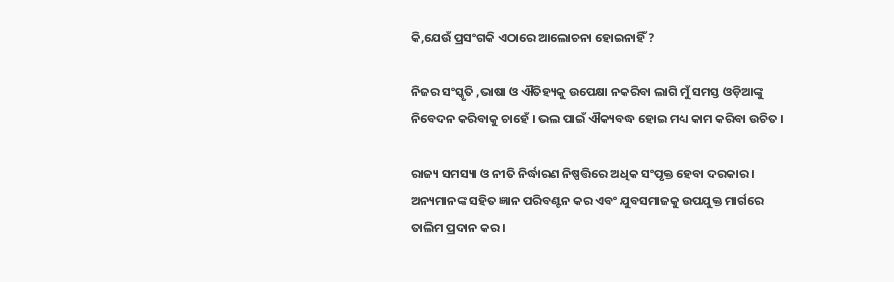କି,ଯେଉଁ ପ୍ରସଂଗକି ଏଠାରେ ଆଲୋଚନା ହୋଇନାହିଁ ?

ନିଜର ସଂସ୍କୃତି ,ଭାଷା ଓ ଐତିହ୍ୟକୁ ଉପେକ୍ଷା ନକରିବା ଲାଗି ମୁଁ ସମସ୍ତ ଓଡ଼ିଆଙ୍କୁ ନିବେଦନ କରିବାକୁ ଚାହେଁ । ଭଲ ପାଇଁ ଐକ୍ୟବଦ୍ଧ ହୋଇ ମଧ୍ୟ କାମ କରିବା ଉଚିତ ।

ରାଜ୍ୟ ସମସ୍ୟା ଓ ନୀତି ନିର୍ଦ୍ଧାରଣ ନିଷ୍ପତ୍ତିରେ ଅଧିକ ସଂପୃକ୍ତ ହେବା ଦରକାର । ଅନ୍ୟମାନଙ୍କ ସହିତ ଜ୍ଞାନ ପରିବଣ୍ଟନ କର ଏବଂ ଯୁବସମାଜକୁ ଉପଯୁକ୍ତ ମାର୍ଗରେ ତାଲିମ ପ୍ରଦାନ କର ।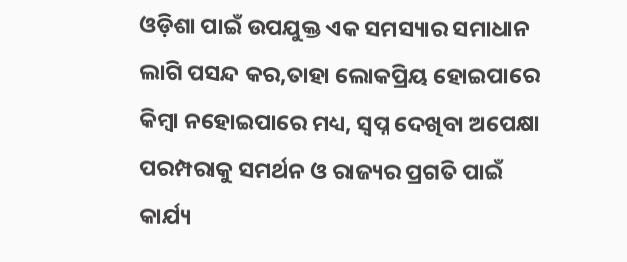ଓଡ଼ିଶା ପାଇଁ ଉପଯୁକ୍ତ ଏକ ସମସ୍ୟାର ସମାଧାନ ଲାଗି ପସନ୍ଦ କର,ତାହା ଲୋକପ୍ରିୟ ହୋଇପାରେ କିମ୍ବା ନହୋଇପାରେ ମଧ୍ୟ, ସ୍ୱପ୍ନ ଦେଖିବା ଅପେକ୍ଷା ପରମ୍ପରାକୁ ସମର୍ଥନ ଓ ରାଜ୍ୟର ପ୍ରଗତି ପାଇଁ କାର୍ଯ୍ୟ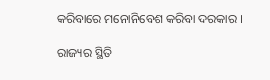କରିବାରେ ମନୋନିବେଶ କରିବା ଦରକାର ।

ରାଜ୍ୟର ସ୍ଥିତି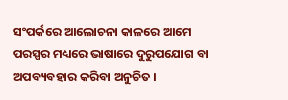ସଂପର୍କରେ ଆଲୋଚନା କାଳରେ ଆମେ ପରସ୍ପର ମଧ୍ୟରେ ଭାଷାରେ ଦୁରୁପଯୋଗ ବା ଅପବ୍ୟବହାର କରିବା ଅନୁଚିତ ।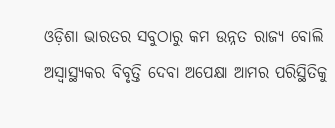ଓଡ଼ିଶା ଭାରତର ସବୁଠାରୁ କମ ଉନ୍ନତ ରାଜ୍ୟ ବୋଲି ଅସ୍ୱାସ୍ଥ୍ୟକର ବିବୃତ୍ତି ଦେବା ଅପେକ୍ଷା ଆମର ପରିସ୍ଥିତିକୁ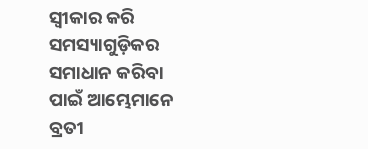ସ୍ୱୀକାର କରି ସମସ୍ୟାଗୁଡ଼ିକର ସମାଧାନ କରିବା ପାଇଁ ଆମ୍ଭେମାନେ ବ୍ରତୀ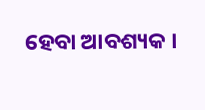ହେବା ଆବଶ୍ୟକ ।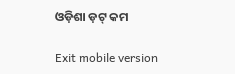ଓଡ଼ିଶା ଡ଼ଟ୍ କମ

Exit mobile version